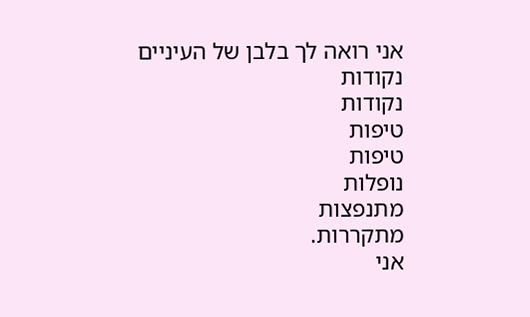אני רואה לך בלבן של העיניים
נקודות
נקודות
טיפות
טיפות
נופלות
מתנפצות
מתקררות.
אני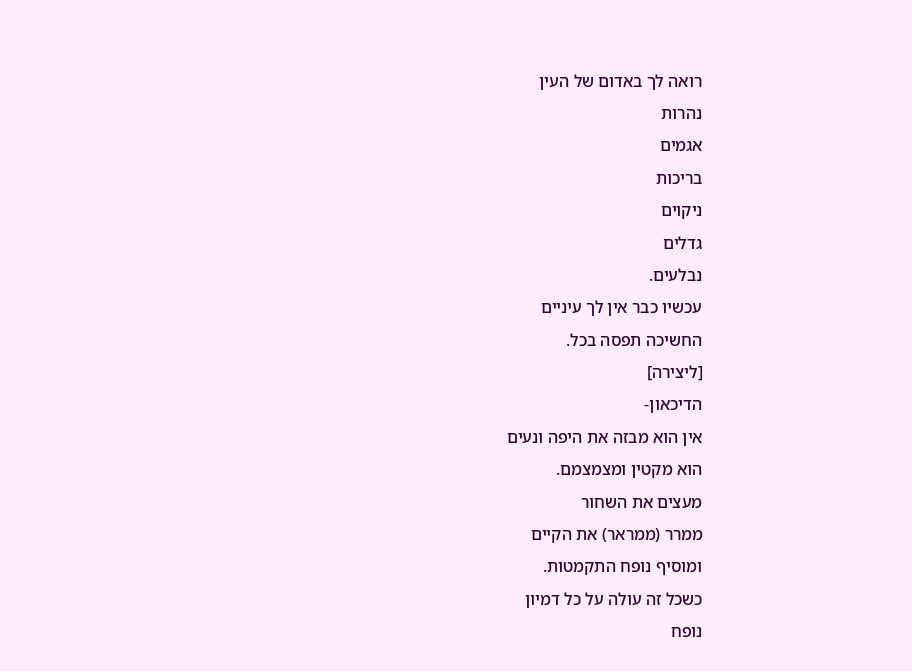רואה לך באדום של העין
נהרות
אגמים
בריכות
ניקוים
גדלים
נבלעים.
עכשיו כבר אין לך עיניים
החשיכה תפסה בכל.
[ליצירה]
הדיכאון-
אין הוא מבזה את היפה ונעים
הוא מקטין ומצמצמם.
מעצים את השחור
ממרר (ממראר) את הקיים
ומוסיף נופח התקמטות.
כשכל זה עולה על כל דמיון
נופח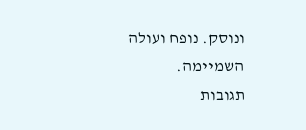ונוסק. נופח ועולה
השמיימה.
תגובות